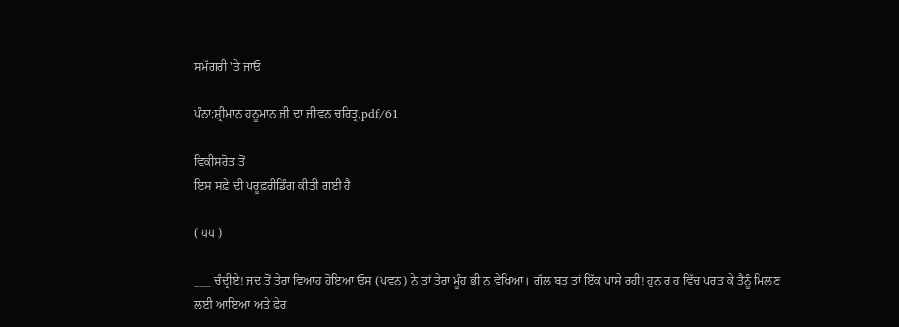ਸਮੱਗਰੀ 'ਤੇ ਜਾਓ

ਪੰਨਾ:ਸ਼੍ਰੀਮਾਨ ਹਨੂਮਾਨ ਜੀ ਦਾ ਜੀਵਨ ਚਰਿਤ੍ਰ.pdf/61

ਵਿਕੀਸਰੋਤ ਤੋਂ
ਇਸ ਸਫ਼ੇ ਦੀ ਪਰੂਫ਼ਰੀਡਿੰਗ ਕੀਤੀ ਗਈ ਹੈ

( ੫੫ )

___ ਚੰਦ੍ਰੀਏ! ਜਦ ਤੋਂ ਤੇਰਾ ਵਿਆਹ ਹੋਇਆ ਓਸ (ਪਵਨ) ਨੇ ਤਾਂ ਤੇਰਾ ਮੂੰਹ ਭੀ ਨ ਵੇਖਿਆ। ਗੱਲ ਬਤ ਤਾਂ ਇੱਕ ਪਾਸੇ ਰਹੀ! ਹੁਨ ਰ ਹ ਵਿੱਚ ਪਰਤ ਕੇ ਤੈਨੂੰ ਮਿਲਣ ਲਈ ਆਇਆ ਅਤੇ ਫੇਰ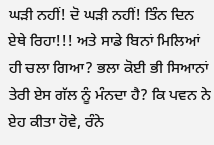ਘੜੀ ਨਹੀਂ! ਦੋ ਘੜੀ ਨਹੀਂ! ਤਿੰਨ ਦਿਨ ਏਥੇ ਰਿਹਾ!!! ਅਤੇ ਸਾਡੇ ਬਿਨਾਂ ਮਿਲਿਆਂ ਹੀ ਚਲਾ ਗਿਆ? ਭਲਾ ਕੋਈ ਭੀ ਸਿਆਨਾਂ ਤੇਰੀ ਏਸ ਗੱਲ ਨੂੰ ਮੰਨਦਾ ਹੈ? ਕਿ ਪਵਨ ਨੇ ਏਹ ਕੀਤਾ ਹੋਵੇ, ਰੰਨੇ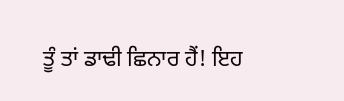ਤੂੰ ਤਾਂ ਡਾਢੀ ਛਿਨਾਰ ਹੈਂ! ਇਹ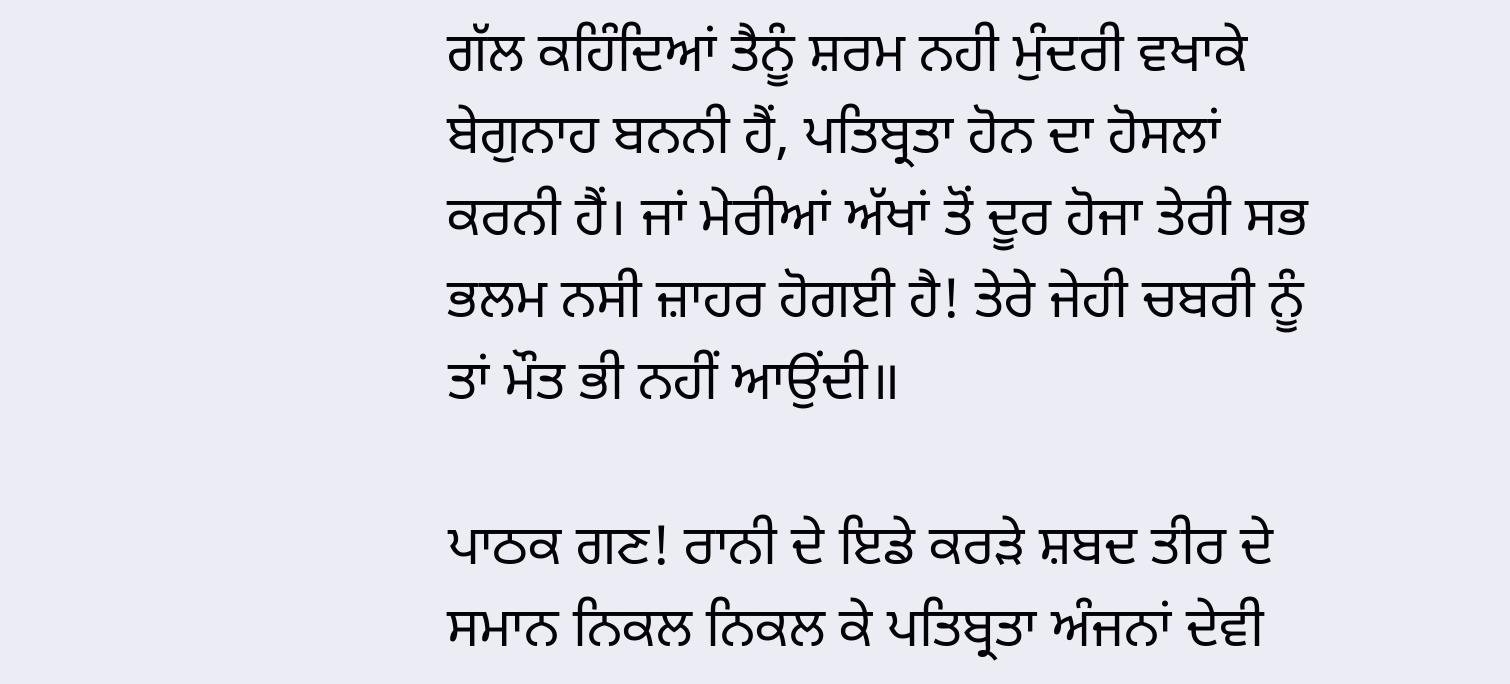ਗੱਲ ਕਹਿੰਦਿਆਂ ਤੈਨੂੰ ਸ਼ਰਮ ਨਹੀ ਮੁੰਦਰੀ ਵਖਾਕੇ ਬੇਗੁਨਾਹ ਬਨਨੀ ਹੈਂ, ਪਤਿਬ੍ਰਤਾ ਹੋਨ ਦਾ ਹੋਸਲਾਂ ਕਰਨੀ ਹੈਂ। ਜਾਂ ਮੇਰੀਆਂ ਅੱਖਾਂ ਤੋਂ ਦੂਰ ਹੋਜਾ ਤੇਰੀ ਸਭ ਭਲਮ ਨਸੀ ਜ਼ਾਹਰ ਹੋਗਈ ਹੈ! ਤੇਰੇ ਜੇਹੀ ਚਬਰੀ ਨੂੰ ਤਾਂ ਮੌਤ ਭੀ ਨਹੀਂ ਆਉਂਦੀ॥

ਪਾਠਕ ਗਣ! ਰਾਨੀ ਦੇ ਇਡੇ ਕਰੜੇ ਸ਼ਬਦ ਤੀਰ ਦੇ ਸਮਾਨ ਨਿਕਲ ਨਿਕਲ ਕੇ ਪਤਿਬ੍ਰਤਾ ਅੰਜਨਾਂ ਦੇਵੀ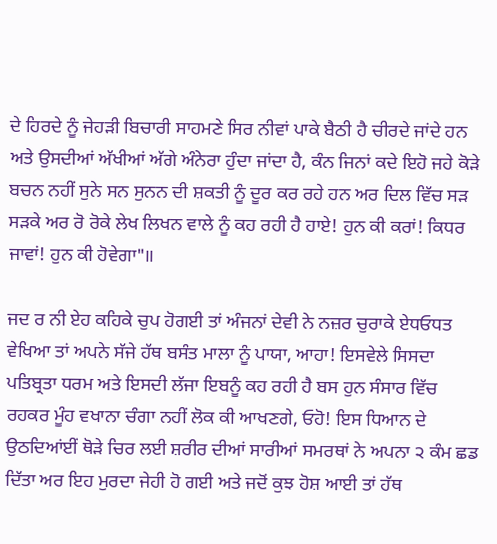ਦੇ ਹਿਰਦੇ ਨੂੰ ਜੇਹੜੀ ਬਿਚਾਰੀ ਸਾਹਮਣੇ ਸਿਰ ਨੀਵਾਂ ਪਾਕੇ ਬੈਠੀ ਹੈ ਚੀਰਦੇ ਜਾਂਦੇ ਹਨ ਅਤੇ ਉਸਦੀਆਂ ਅੱਖੀਆਂ ਅੱਗੇ ਅੰਨੇਰਾ ਹੁੰਦਾ ਜਾਂਦਾ ਹੈ, ਕੰਨ ਜਿਨਾਂ ਕਦੇ ਇਹੋ ਜਹੇ ਕੋੜੇ ਬਚਨ ਨਹੀਂ ਸੁਨੇ ਸਨ ਸੁਨਨ ਦੀ ਸ਼ਕਤੀ ਨੂੰ ਦੂਰ ਕਰ ਰਹੇ ਹਨ ਅਰ ਦਿਲ ਵਿੱਚ ਸੜ ਸੜਕੇ ਅਰ ਰੋ ਰੋਕੇ ਲੇਖ ਲਿਖਨ ਵਾਲੇ ਨੂੰ ਕਹ ਰਹੀ ਹੈ ਹਾਏ! ਹੁਨ ਕੀ ਕਰਾਂ! ਕਿਧਰ ਜਾਵਾਂ! ਹੁਨ ਕੀ ਹੋਵੇਗਾ"॥

ਜਦ ਰ ਨੀ ਏਹ ਕਹਿਕੇ ਚੁਪ ਹੋਗਈ ਤਾਂ ਅੰਜਨਾਂ ਦੇਵੀ ਨੇ ਨਜ਼ਰ ਚੁਰਾਕੇ ਏਧਓਧਤ ਵੇਖਿਆ ਤਾਂ ਅਪਨੇ ਸੱਜੇ ਹੱਥ ਬਸੰਤ ਮਾਲਾ ਨੂੰ ਪਾਯਾ, ਆਹਾ! ਇਸਵੇਲੇ ਸਿਸਦਾ ਪਤਿਬ੍ਰਤਾ ਧਰਮ ਅਤੇ ਇਸਦੀ ਲੱਜਾ ਇਬਨੂੰ ਕਹ ਰਹੀ ਹੈ ਬਸ ਹੁਨ ਸੰਸਾਰ ਵਿੱਚ ਰਹਕਰ ਮੂੰਹ ਵਖਾਨਾ ਚੰਗਾ ਨਹੀਂ ਲੋਕ ਕੀ ਆਖਣਗੇ, ਓਹੋ! ਇਸ ਧਿਆਨ ਦੇ ਉਠਦਿਆਂਈਂ ਥੋੜੇ ਚਿਰ ਲਈ ਸ਼ਰੀਰ ਦੀਆਂ ਸਾਰੀਆਂ ਸਮਰਥਾਂ ਨੇ ਅਪਨਾ ੨ ਕੰਮ ਛਡ ਦਿੱਤਾ ਅਰ ਇਹ ਮੁਰਦਾ ਜੇਹੀ ਹੋ ਗਈ ਅਤੇ ਜਦੋਂ ਕੁਝ ਹੋਸ਼ ਆਈ ਤਾਂ ਹੱਥ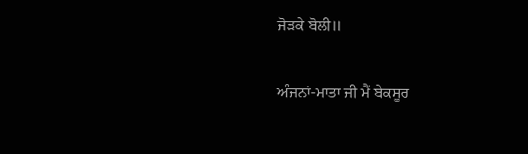ਜੋੜਕੇ ਬੋਲੀ॥

ਅੰਜਨਾਂ-ਮਾਤਾ ਜੀ ਮੈਂ ਬੇਕਸੂਰ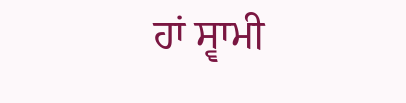ਹਾਂ ਸ੍ਵਾਮੀ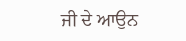ਜੀ ਦੇ ਆਉਨ